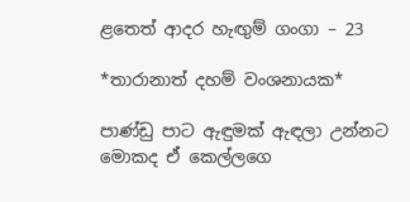ළතෙත් ආදර හැඟුම් ගංගා – 23

*තාරානාත් දහම් වංශනායක*

පාණ්ඩු පාට ඇඳුමක් ඇඳලා උන්නට මොකද ඒ කෙල්ලගෙ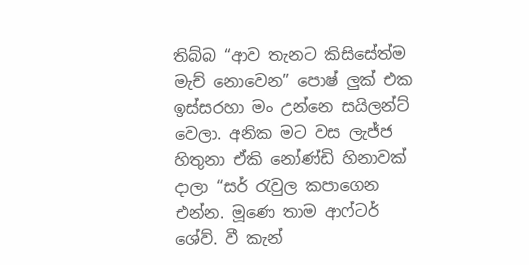තිබ්බ “ආව තැනට කිසිසේත්ම මැච් නොවෙන” පොෂ් ලුක් එක ඉස්සරහා මං උන්නෙ සයිලන්ට් වෙලා. අනික මට වස ලැජ්ජ හිතුනා ඒකි නෝණ්ඩි හිනාවක් දාලා “සර් රැවුල කපාගෙන එන්න. මූණෙ තාම ආෆ්ටර් ශේව්. වී කැන්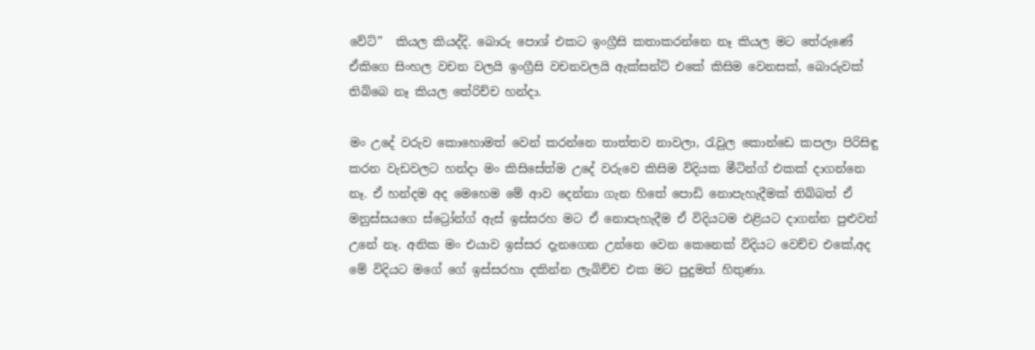වේට්”  කියල කියද්දි. බොරු පොශ් එකට ඉංග්‍රීසි කතාකරන්නෙ නෑ කියල මට තේරුණේ ඒකිගෙ සිංහල වචන වලයි ඉංග්‍රීසි වචනවලයි ඇක්සන්ට් එකේ කිසිම වෙනසක්, බොරුවක් තිබ්බෙ නෑ කියල තේරිච්ච හන්දා.

මං උදේ වරුව කොහොමත් වෙන් කරන්නෙ තාත්තව නාවලා, රැවුල කොන්ඩෙ කපලා පිරිසිඳු කරන වැඩවලට හන්දා මං කිසිසේත්ම උදේ වරුවෙ කිසිම විදියක මීටින්ග් එකක් දාගන්නෙ නෑ. ඒ හන්දම අද මෙහෙම මේ ආව දෙන්නා ගැන හිතේ පොඩි නොපැහැදීමක් තිබ්බත් ඒ මනුස්සයගෙ ස්ට්‍රෝන්ග් ඇස් ඉස්සරහ මට ඒ නොපැහැදීම ඒ විදියටම එළියට දාගන්න පුළුවන් උනේ නෑ. අනික මං එයාව ඉස්සර දැනගෙන උන්නෙ වෙන කෙනෙක් විදියට වෙච්ච එකේ,අද මේ විදියට මගේ ගේ ඉස්සරහා දකින්න ලැබිච්ච එක මට පුදුමත් හිතුණා.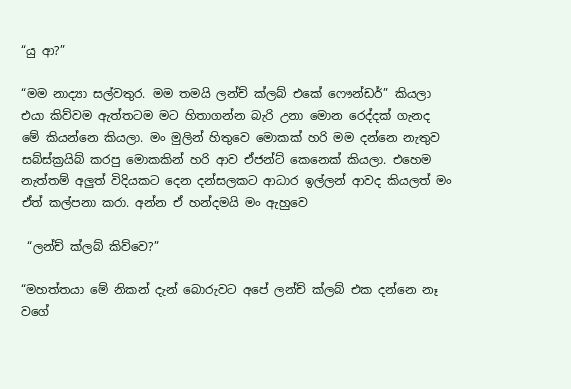“යු ආ?”

“මම නාද්‍යා සල්වතුර. මම තමයි ලන්ච් ක්ලබ් එකේ ෆෞන්ඩර්” කියලා එයා කිව්වම ඇත්තටම මට හිතාගන්න බැරි උනා මොන රෙද්දක් ගැනද මේ කියන්නෙ කියලා. මං මුලින් හිතුවෙ මොකක් හරි මම දන්නෙ නැතුව සබ්ස්ක්‍රයිබ් කරපු මොකකින් හරි ආව ඒජන්ට් කෙනෙක් කියලා. එහෙම නැත්තම් අලුත් විදියකට දෙන දන්සලකට ආධාර ඉල්ලන් ආවද කියලත් මං ඒත් කල්පනා කරා. අන්න ඒ හන්දමයි මං ඇහුවෙ

 “ලන්ච් ක්ලබ් කිව්වෙ?”

“මහත්තයා මේ නිකන් දැන් බොරුවට අපේ ලන්ච් ක්ලබ් එක දන්නෙ නෑ වගේ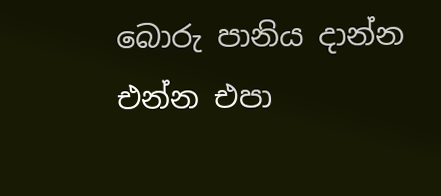බොරු පානිය දාන්න එන්න එපා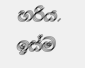හරිය. ඉස්ම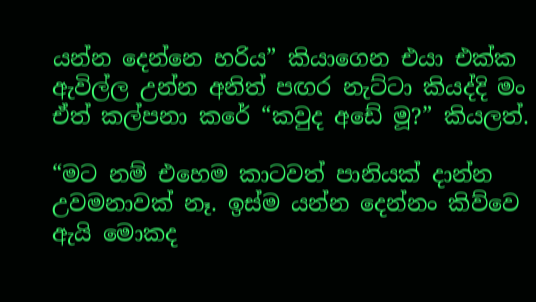යන්න දෙන්නෙ හරිය” කියාගෙන එයා එක්ක ඇවිල්ල උන්න අනිත් පඟර නැට්ටා කියද්දි මං ඒත් කල්පනා කරේ “කවුද අඩේ මූ?” කියලත්.

“මට නම් එහෙම කාටවත් පානියක් දාන්න උවමනාවක් නෑ. ඉස්ම යන්න දෙන්නං කිව්වෙ ඇයි මොකද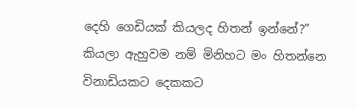දෙහි ගෙඩියක් කියලද හිතන් ඉන්නේ?” කියලා ඇහුවම නම් මිනිහට මං හිතන්නෙ විනාඩියකට දෙකකට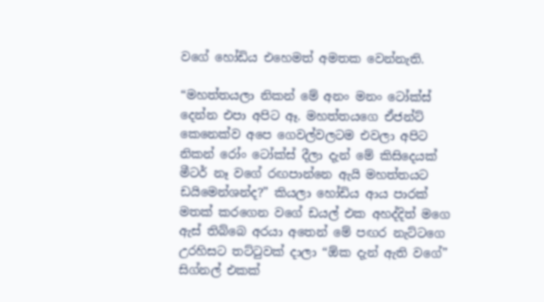වගේ හෝඩිය එහෙමත් අමතක වෙන්නැති.

“මහත්තයලා නිකන් මේ අනං මනං ටෝක්ස් දෙන්න එපා අපිට ඈ. මහත්තයගෙ ඒජන්ට් කෙනෙක්ව අපෙ ගෙවල්වලටම එවලා අපිට නිකන් රෝං ටෝක්ස් දීලා දැන් මේ කිසිදෙයක් මීටර් නෑ වගේ රඟපාන්නෙ ඇයි මහත්තයට ඩයිමෙන්ශන්ද?” කියලා හෝඩිය ආය පාරක් මතක් කරගෙන වගේ ඩයල් එක අහද්දිත් මගෙ ඇස් තිබ්බෙ අරයා අතෙන් මේ පඟර නැට්ටගෙ උරහිසට තට්ටුවක් දාලා “ඕක දැන් ඇති වගේ” සිග්නල් එකක්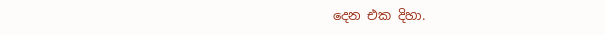දෙන එක දිහා.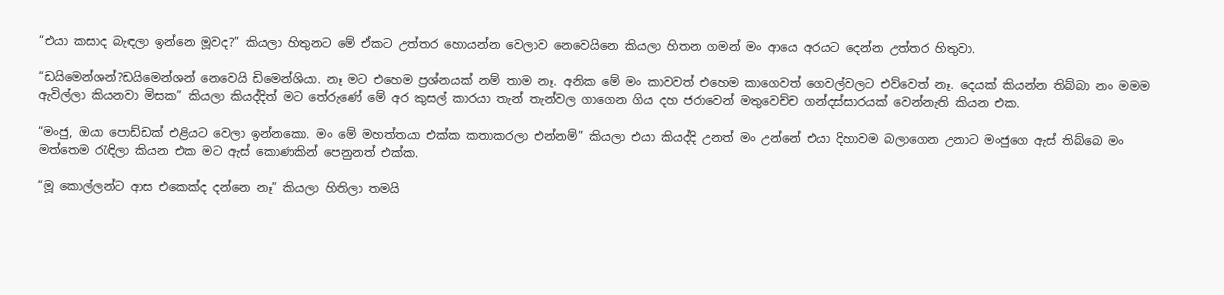“එයා කසාද බැඳලා ඉන්නෙ මූවද?” කියලා හිතුනට මේ ඒකට උත්තර හොයන්න වෙලාව නෙවෙයිනෙ කියලා හිතන ගමන් මං ආයෙ අරයට දෙන්න උත්තර හිතුවා.

“ඩයිමෙන්ශන්?ඩයිමෙන්ශන් නෙවෙයි ඩිමෙන්ශියා. නෑ මට එහෙම ප්‍රශ්නයක් නම් තාම නෑ. අනික මේ මං කාවවත් එහෙම කාගෙවත් ගෙවල්වලට එව්වෙත් නෑ. දෙයක් කියන්න තිබ්බා නං මමම ඇවිල්ලා කියනවා මිසක” කියලා කියද්දිත් මට තේරුණේ මේ අර කුසල් කාරයා තැන් තැන්වල ගාගෙන ගිය දහ ජරාවෙන් මතුවෙච්ච ගන්දස්සාරයක් වෙන්නැති කියන එක.

“මංජු, ඔයා පොඩ්ඩක් එළියට වෙලා ඉන්නකො. මං මේ මහත්තයා එක්ක කතාකරලා එන්නම්” කියලා එයා කියද්දි උනත් මං උන්නේ එයා දිහාවම බලාගෙන උනාට මංජුගෙ ඇස් තිබ්බෙ මං මත්තෙම රැඳිලා කියන එක මට ඇස් කොණකින් පෙනුනත් එක්ක.

“මූ කොල්ලන්ට ආස එකෙක්ද දන්නෙ නෑ” කියලා හිතිලා තමයි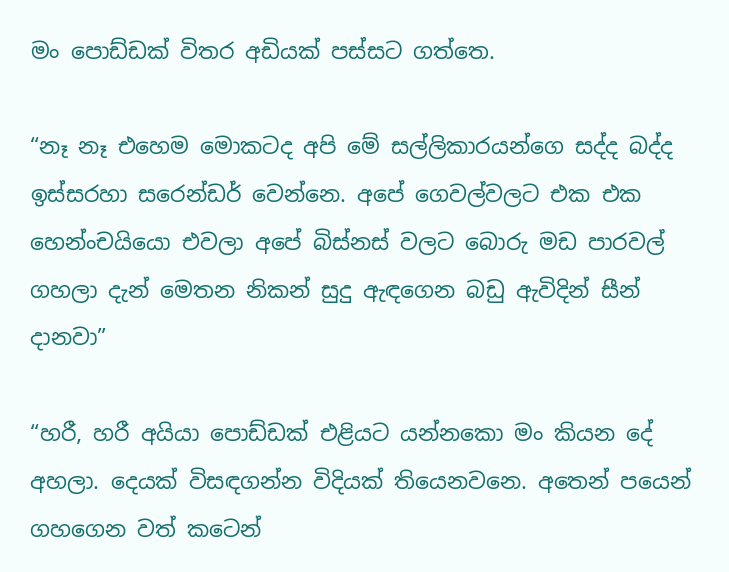මං පොඩ්ඩක් විතර අඩියක් පස්සට ගත්තෙ.

“නෑ නෑ එහෙම මොකටද අපි මේ සල්ලිකාරයන්ගෙ සද්ද බද්ද ඉස්සරහා සරෙන්ඩර් වෙන්නෙ. අපේ ගෙවල්වලට එක එක හෙන්ංචයියො එවලා අපේ බිස්නස් වලට බොරු මඩ පාරවල් ගහලා දැන් මෙතන නිකන් සුදු ඇඳගෙන බඩු ඇවිදින් සීන් දානවා”

“හරී, හරී අයියා පොඩ්ඩක් එළියට යන්නකො මං කියන දේ අහලා. දෙයක් විසඳගන්න විදියක් තියෙනවනෙ. අතෙන් පයෙන් ගහගෙන වත් කටෙන්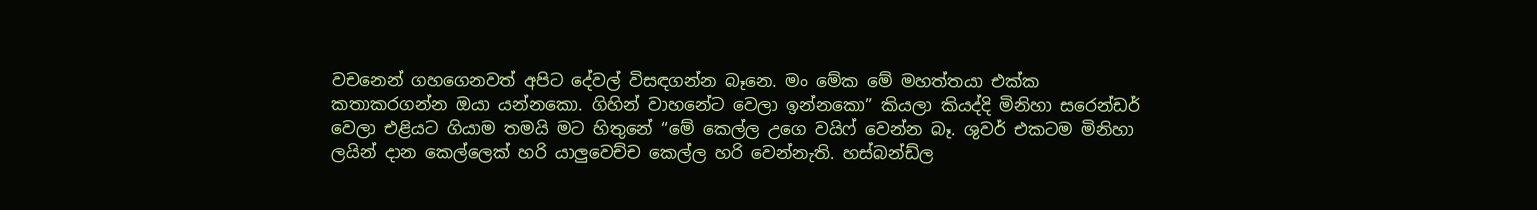වචනෙන් ගහගෙනවත් අපිට දේවල් විසඳගන්න බෑනෙ. මං මේක මේ මහත්තයා එක්ක කතාකරගන්න ඔයා යන්නකො. ගිහින් වාහනේට වෙලා ඉන්නකො” කියලා කියද්දි මිනිහා සරෙන්ඩර් වෙලා එළියට ගියාම තමයි මට හිතුනේ “මේ කෙල්ල උගෙ වයිෆ් වෙන්න බෑ. ශුවර් එකටම මිනිහා ලයින් දාන කෙල්ලෙක් හරි යාලුවෙච්ච කෙල්ල හරි වෙන්නැති. හස්බන්ඩ්ල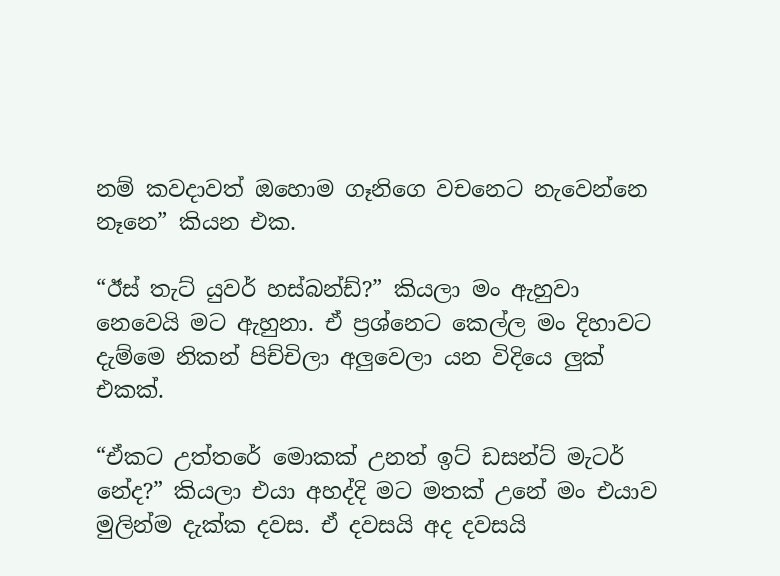නම් කවදාවත් ඔහොම ගෑනිගෙ වචනෙට නැවෙන්නෙ නෑනෙ” කියන එක.

“ඊස් තැට් යුවර් හස්බන්ඩ්?” කියලා මං ඇහුවා නෙවෙයි මට ඇහුනා. ඒ ප්‍රශ්නෙට කෙල්ල මං දිහාවට දැම්මෙ නිකන් පිච්චිලා අලුවෙලා යන විදියෙ ලුක් එකක්.

“ඒකට උත්තරේ මොකක් උනත් ඉට් ඩසන්ට් මැටර් නේද?” කියලා එයා අහද්දි මට මතක් උනේ මං එයාව මුලින්ම දැක්ක දවස. ඒ දවසයි අද දවසයි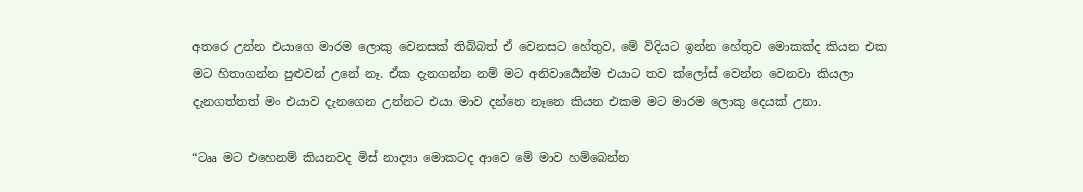අතරෙ උන්න එයාගෙ මාරම ලොකු වෙනසක් තිබ්බත් ඒ වෙනසට හේතුව, මේ විදියට ඉන්න හේතුව මොකක්ද කියන එක මට හිතාගන්න පුළුවන් උනේ නෑ. ඒක දැනගන්න නම් මට අනිවාර්‍යෙන්ම එයාට තව ක්ලෝස් වෙන්න වෙනවා කියලා දැනගත්තත් මං එයාව දැනගෙන උන්නට එයා මාව දන්නෙ නෑනෙ කියන එකම මට මාරම ලොකු දෙයක් උනා.

“ටෲ මට එහෙනම් කියනවද මිස් නාද්‍යා මොකටද ආවෙ මේ මාව හම්බෙන්න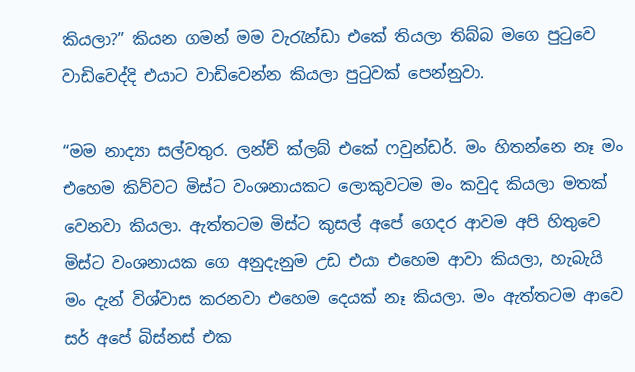කියලා?” කියන ගමන් මම වැරැන්ඩා එකේ තියලා තිබ්බ මගෙ පුටුවෙ වාඩිවෙද්දි එයාට වාඩිවෙන්න කියලා පුටුවක් පෙන්නුවා.

“මම නාද්‍යා සල්වතුර. ලන්ච් ක්ලබ් එකේ ෆවුන්ඩර්. මං හිතන්නෙ නෑ මං එහෙම කිව්වට මිස්ට වංශනායකට ලොකුවටම මං කවුද කියලා මතක් වෙනවා කියලා. ඇත්තටම මිස්ට කුසල් අපේ ගෙදර ආවම අපි හිතුවෙ මිස්ට වංශනායක ගෙ අනුදැනුම උඩ එයා එහෙම ආවා කියලා, හැබැයි මං දැන් විශ්වාස කරනවා එහෙම දෙයක් නෑ කියලා. මං ඇත්තටම ආවෙ සර් අපේ බිස්නස් එක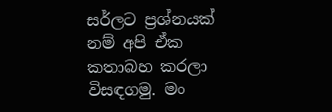සර්ලට ප්‍රශ්නයක් නම් අපි ඒක කතාබහ කරලා විසඳගමු. මං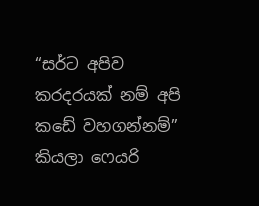“සර්ට අපිව කරදරයක් නම් අපි කඩේ වහගන්නම්” කියලා ෆෙයරි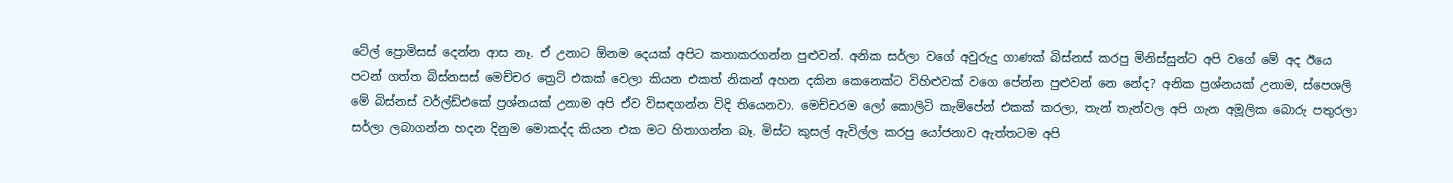ටේල් ප්‍රොමිසස් දෙන්න ආස නෑ. ඒ උනාට ඕනම දෙයක් අපිට කතාකරගන්න පුළුවන්. අනික සර්ලා වගේ අවුරුදු ගාණක් බිස්නස් කරපු මිනිස්සුන්ට අපි වගේ මේ අද ඊයෙ පටන් ගත්ත බිස්නසස් මෙච්චර ත්‍රෙට් එකක් වෙලා කියන එකත් නිකන් අහන දකින කෙනෙක්ට විහිළුවක් වගෙ පේන්න පුළුවන් නෙ නේද? අනික ප්‍රශ්නයක් උනාම, ස්පෙශලි මේ බිස්නස් වර්ල්ඩ්එකේ ප්‍රශ්නයක් උනාම අපි ඒව විසඳගන්න විදි තියෙනවා. මෙච්චරම ලෝ කොලිටි කැම්පේන් එකක් කරලා, තැන් තැන්වල අපි ගැන අමූලික බොරු පතුරලා සර්ලා ලබාගන්න හදන දිනුම මොකද්ද කියන එක මට හිතාගන්න බෑ. මිස්ට කුසල් ඇවිල්ල කරපු යෝජනාව ඇත්තටම අපි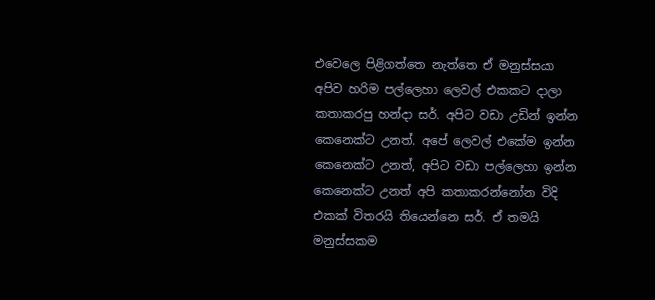එවෙලෙ පිළිගත්තෙ නැත්තෙ ඒ මනුස්සයා අපිව හරිම පල්ලෙහා ලෙවල් එකකට දාලා කතාකරපු හන්දා සර්. අපිට වඩා උඩින් ඉන්න කෙනෙක්ට උනත්. අපේ ලෙවල් එකේම ඉන්න කෙනෙක්ට උනත්, අපිට වඩා පල්ලෙහා ඉන්න කෙනෙක්ට උනත් අපි කතාකරන්නෝන විදි එකක් විතරයි තියෙන්නෙ සර්. ඒ තමයි මනුස්සකම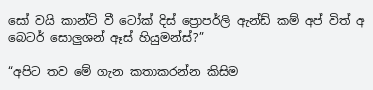සෝ වයි කාන්ට් වී ටෝක් දිස් ප්‍රොපර්ලි ඇන්ඩ් කම් අප් විත් අ බෙටර් සොලුශන් ඈස් හියුමන්ස්?”

“අපිට තව මේ ගැන කතාකරන්න කිසිම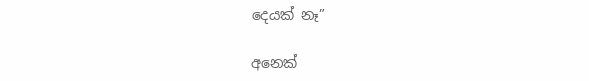දෙයක් නෑ”

අනෙක්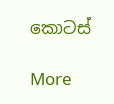කොටස්

More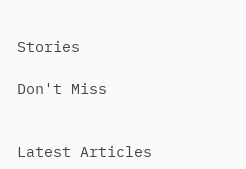Stories

Don't Miss


Latest Articles